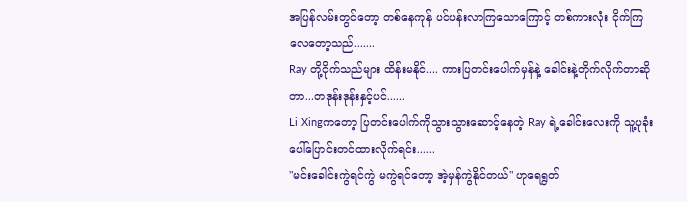အပြန်လမ်းတွင်တော့ တစ်နေကုန် ပင်ပန်းလာကြသောကြောင့် တစ်ကားလုံး ငိုက်ကြလေတော့သည်.......
Ray တို့ငိုက်သည်များ ထိန်းမနိုင်.... ကားပြတင်းပေါက်မှန်နဲ့ ခေါင်းနဲ့တိုက်လိုက်တာဆိုတာ...တဒုန်းဒုန်းနှင့်ပင်......
Li Xingကတော့ ပြတင်းပေါက်ကိုသွားသွားဆောင့်နေတဲ့ Ray ရဲ့ခေါင်းလေးကို သူ့ပုခုံးပေါ်ပြောင်းတင်ထားလိုက်ရင်း......
"မင်းခေါင်းကွဲရင်ကွဲ မကွဲရင်တော့ အဲ့မှန်ကွဲနိုင်တယ်" ဟုရေရွတ်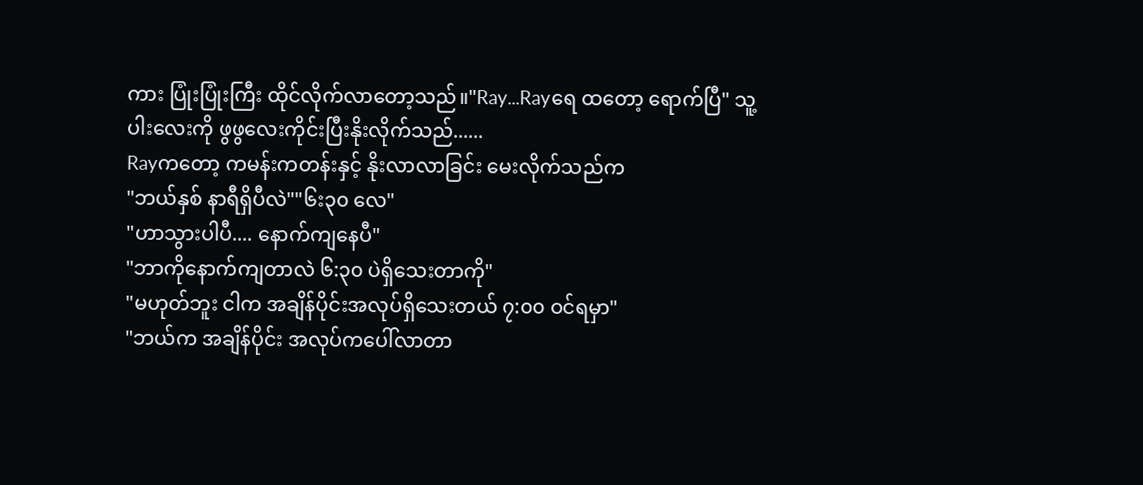ကား ပြုံးပြုံးကြီး ထိုင်လိုက်လာတော့သည်။"Ray...Rayရေ ထတော့ ရောက်ပြီ" သူ့ပါးလေးကို ဖွဖွလေးကိုင်းပြီးနိုးလိုက်သည်......
Rayကတော့ ကမန်းကတန်းနှင့် နိုးလာလာခြင်း မေးလိုက်သည်က
"ဘယ်နှစ် နာရီရှိပီလဲ""၆း၃၀ လေ"
"ဟာသွားပါပီ.... နောက်ကျနေပီ"
"ဘာကိုနောက်ကျတာလဲ ၆:၃၀ ပဲရှိသေးတာကို"
"မဟုတ်ဘူး ငါက အချိန်ပိုင်းအလုပ်ရှိသေးတယ် ၇:၀၀ ဝင်ရမှာ"
"ဘယ်က အချိန်ပိုင်း အလုပ်ကပေါ်လာတာ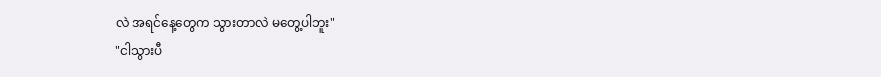လဲ အရင်နေ့တွေက သွားတာလဲ မတွေ့ပါဘူး"
"ငါသွားပီ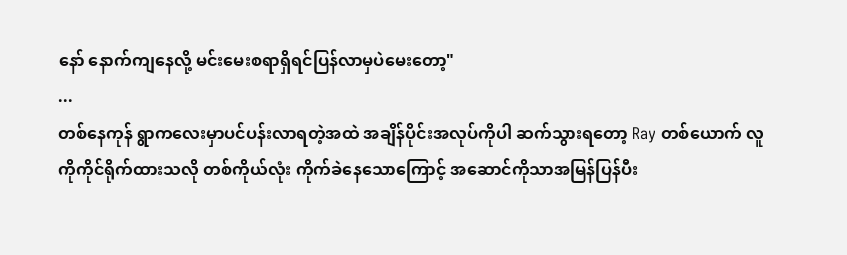နော် နောက်ကျနေလို့ မင်းမေးစရာရှိရင်ပြန်လာမှပဲမေးတော့"
...
တစ်နေကုန် ရွာကလေးမှာပင်ပန်းလာရတဲ့အထဲ အချိန်ပိုင်းအလုပ်ကိုပါ ဆက်သွားရတော့ Ray တစ်ယောက် လူကိုကိုင်ရိုက်ထားသလို တစ်ကိုယ်လုံး ကိုက်ခဲနေသောကြောင့် အဆောင်ကိုသာအမြန်ပြန်ပီး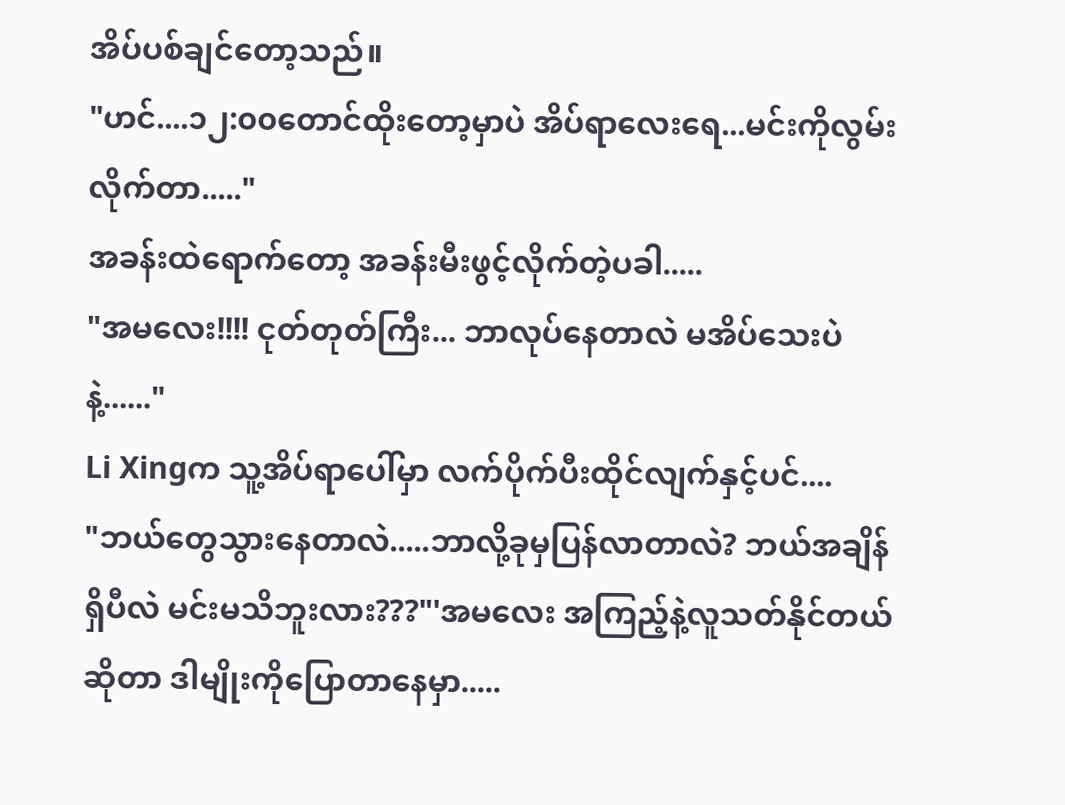အိပ်ပစ်ချင်တော့သည်။
"ဟင်....၁၂:၀၀တောင်ထိုးတော့မှာပဲ အိပ်ရာလေးရေ...မင်းကိုလွမ်းလိုက်တာ....."
အခန်းထဲရောက်တော့ အခန်းမီးဖွင့်လိုက်တဲ့ပခါ.....
"အမလေး!!!! ငုတ်တုတ်ကြီး... ဘာလုပ်နေတာလဲ မအိပ်သေးပဲနဲ့......"
Li Xingက သူ့အိပ်ရာပေါ်မှာ လက်ပိုက်ပီးထိုင်လျက်နှင့်ပင်....
"ဘယ်တွေသွားနေတာလဲ.....ဘာလို့ခုမှပြန်လာတာလဲ? ဘယ်အချိန်ရှိပီလဲ မင်းမသိဘူးလား???"'အမလေး အကြည့်နဲ့လူသတ်နိုင်တယ်ဆိုတာ ဒါမျိုးကိုပြောတာနေမှာ.....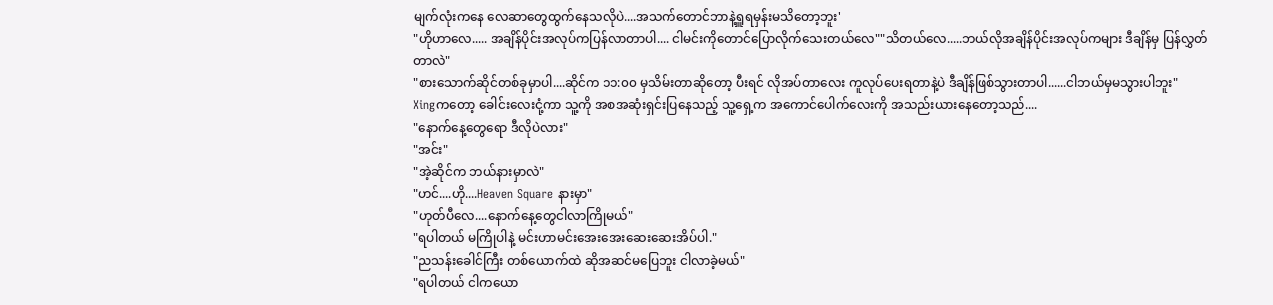မျက်လုံးကနေ လေဆာတွေထွက်နေသလိုပဲ....အသက်တောင်ဘာနဲ့ရှူရမှန်းမသိတော့ဘူး'
"ဟိုဟာလေ..... အချိန်ပိုင်းအလုပ်ကပြန်လာတာပါ.... ငါမင်းကိုတောင်ပြောလိုက်သေးတယ်လေ""သိတယ်လေ.....ဘယ်လိုအချိန်ပိုင်းအလုပ်ကများ ဒီချိန်မှ ပြန်လွှတ်တာလဲ"
"စားသောက်ဆိုင်တစ်ခုမှာပါ....ဆိုင်က ၁၁:၀၀ မှသိမ်းတာဆိုတော့ ပီးရင် လိုအပ်တာလေး ကူလုပ်ပေးရတာနဲ့ပဲ ဒီချိန်ဖြစ်သွားတာပါ......ငါဘယ်မှမသွားပါဘူး"
Xingကတော့ ခေါင်းလေးငုံ့ကာ သူ့ကို အစအဆုံးရှင်းပြနေသည့် သူ့ရှေ့က အကောင်ပေါက်လေးကို အသည်းယားနေတော့သည်....
"နောက်နေ့တွေရော ဒီလိုပဲလား"
"အင်း"
"အဲ့ဆိုင်က ဘယ်နားမှာလဲ"
"ဟင်....ဟို....Heaven Square နားမှာ"
"ဟုတ်ပီလေ....နောက်နေ့တွေငါလာကြိုမယ်"
"ရပါတယ် မကြိုပါနဲ့ မင်းဟာမင်းအေးအေးဆေးဆေးအိပ်ပါ."
"ညသန်းခေါင်ကြီး တစ်ယောက်ထဲ ဆိုအဆင်မပြေဘူး ငါလာခဲ့မယ်"
"ရပါတယ် ငါကယော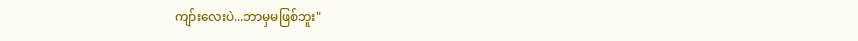ကျာ်းလေးပဲ...ဘာမှမဖြစ်ဘူး"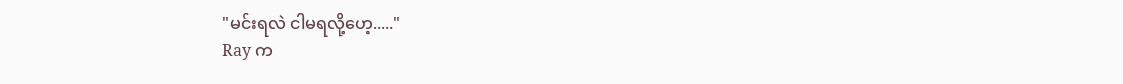"မင်းရလဲ ငါမရလို့ဟေ့....."
Ray က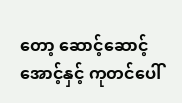တော့ ဆောင့်ဆောင့်အောင့်နှင့် ကုတင်ပေါ်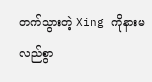တက်သွားတဲ့ Xing ကိုနားမလည်စွာ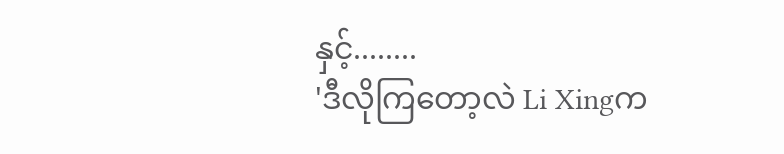နှင့်........
'ဒီလိုကြတော့လဲ Li Xingက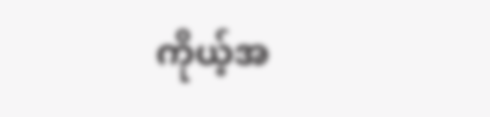ကိုယ့်အ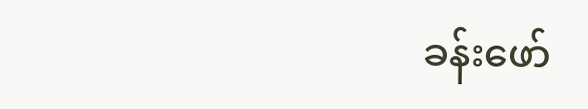ခန်းဖော်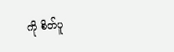ကို စိတ်ပူ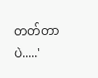တတ်တာပဲ.....'